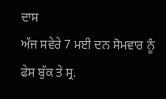ਦਾਸ
ਅੱਜ ਸਵੇਰੇ 7 ਮਈ ਦਨ ਸੋਮਵਾਰ ਨੂੰ ਫੇਸ ਬੁੱਕ ਤੇ ਸ੍ਰ.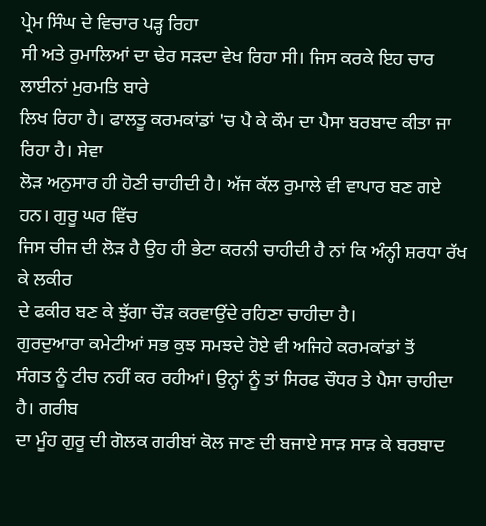ਪ੍ਰੇਮ ਸਿੰਘ ਦੇ ਵਿਚਾਰ ਪੜ੍ਹ ਰਿਹਾ
ਸੀ ਅਤੇ ਰੁਮਾਲਿਆਂ ਦਾ ਢੇਰ ਸੜਦਾ ਵੇਖ ਰਿਹਾ ਸੀ। ਜਿਸ ਕਰਕੇ ਇਹ ਚਾਰ ਲਾਈਨਾਂ ਮੁਰਮਤਿ ਬਾਰੇ
ਲਿਖ ਰਿਹਾ ਹੈ। ਫਾਲਤੂ ਕਰਮਕਾਂਡਾਂ 'ਚ ਪੈ ਕੇ ਕੌਮ ਦਾ ਪੈਸਾ ਬਰਬਾਦ ਕੀਤਾ ਜਾ ਰਿਹਾ ਹੈ। ਸੇਵਾ
ਲੋੜ ਅਨੁਸਾਰ ਹੀ ਹੋਣੀ ਚਾਹੀਦੀ ਹੈ। ਅੱਜ ਕੱਲ ਰੁਮਾਲੇ ਵੀ ਵਾਪਾਰ ਬਣ ਗਏ ਹਨ। ਗੁਰੂ ਘਰ ਵਿੱਚ
ਜਿਸ ਚੀਜ ਦੀ ਲੋੜ ਹੈ ਉਹ ਹੀ ਭੇਟਾ ਕਰਨੀ ਚਾਹੀਦੀ ਹੈ ਨਾਂ ਕਿ ਅੰਨ੍ਹੀ ਸ਼ਰਧਾ ਰੱਖ ਕੇ ਲਕੀਰ
ਦੇ ਫਕੀਰ ਬਣ ਕੇ ਝੁੱਗਾ ਚੌੜ ਕਰਵਾਉਂਦੇ ਰਹਿਣਾ ਚਾਹੀਦਾ ਹੈ।
ਗੁਰਦੁਆਰਾ ਕਮੇਟੀਆਂ ਸਭ ਕੁਝ ਸਮਝਦੇ ਹੋਏ ਵੀ ਅਜਿਹੇ ਕਰਮਕਾਂਡਾਂ ਤੋਂ
ਸੰਗਤ ਨੂੰ ਟੀਚ ਨਹੀਂ ਕਰ ਰਹੀਆਂ। ਉਨ੍ਹਾਂ ਨੂੰ ਤਾਂ ਸਿਰਫ ਚੌਧਰ ਤੇ ਪੈਸਾ ਚਾਹੀਦਾ ਹੈ। ਗਰੀਬ
ਦਾ ਮੂੰਹ ਗੁਰੂ ਦੀ ਗੋਲਕ ਗਰੀਬਾਂ ਕੋਲ ਜਾਣ ਦੀ ਬਜਾਏ ਸਾੜ ਸਾੜ ਕੇ ਬਰਬਾਦ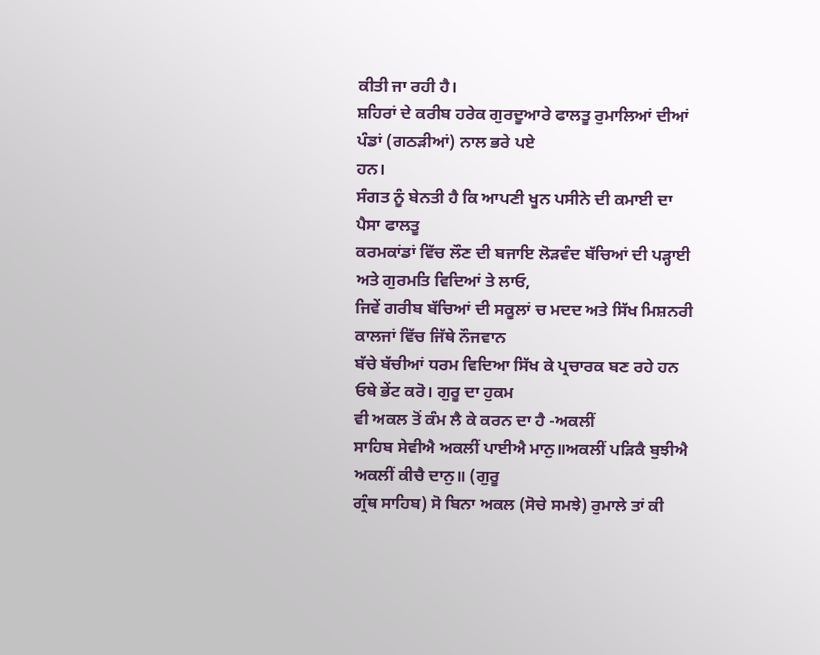ਕੀਤੀ ਜਾ ਰਹੀ ਹੈ।
ਸ਼ਹਿਰਾਂ ਦੇ ਕਰੀਬ ਹਰੇਕ ਗੁਰਦੂਆਰੇ ਫਾਲਤੂ ਰੁਮਾਲਿਆਂ ਦੀਆਂ ਪੰਡਾਂ (ਗਠੜੀਆਂ) ਨਾਲ ਭਰੇ ਪਏ
ਹਨ।
ਸੰਗਤ ਨੂੰ ਬੇਨਤੀ ਹੈ ਕਿ ਆਪਣੀ ਖੂਨ ਪਸੀਨੇ ਦੀ ਕਮਾਈ ਦਾ ਪੈਸਾ ਫਾਲਤੂ
ਕਰਮਕਾਂਡਾਂ ਵਿੱਚ ਲੌਣ ਦੀ ਬਜਾਇ ਲੋੜਵੰਦ ਬੱਚਿਆਂ ਦੀ ਪੜ੍ਹਾਈ ਅਤੇ ਗੁਰਮਤਿ ਵਿਦਿਆਂ ਤੇ ਲਾਓ,
ਜਿਵੇਂ ਗਰੀਬ ਬੱਚਿਆਂ ਦੀ ਸਕੂਲਾਂ ਚ ਮਦਦ ਅਤੇ ਸਿੱਖ ਮਿਸ਼ਨਰੀ ਕਾਲਜਾਂ ਵਿੱਚ ਜਿੱਥੇ ਨੌਜਵਾਨ
ਬੱਚੇ ਬੱਚੀਆਂ ਧਰਮ ਵਿਦਿਆ ਸਿੱਖ ਕੇ ਪ੍ਰਚਾਰਕ ਬਣ ਰਹੇ ਹਨ ਓਥੇ ਭੇਂਟ ਕਰੋ। ਗੁਰੂ ਦਾ ਹੁਕਮ
ਵੀ ਅਕਲ ਤੋਂ ਕੰਮ ਲੈ ਕੇ ਕਰਨ ਦਾ ਹੈ -ਅਕਲੀਂ
ਸਾਹਿਬ ਸੇਵੀਐ ਅਕਲੀਂ ਪਾਈਐ ਮਾਨੁ॥ਅਕਲੀਂ ਪੜਿਕੈ ਬੁਝੀਐ ਅਕਲੀਂ ਕੀਚੈ ਦਾਨੁ॥ (ਗੁਰੂ
ਗ੍ਰੰਥ ਸਾਹਿਬ) ਸੋ ਬਿਨਾ ਅਕਲ (ਸੋਚੇ ਸਮਝੇ) ਰੁਮਾਲੇ ਤਾਂ ਕੀ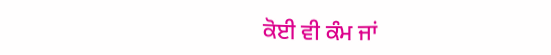ਕੋਈ ਵੀ ਕੰਮ ਜਾਂ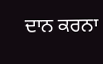ਦਾਨ ਕਰਨਾ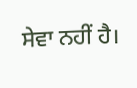ਸੇਵਾ ਨਹੀਂ ਹੈ।